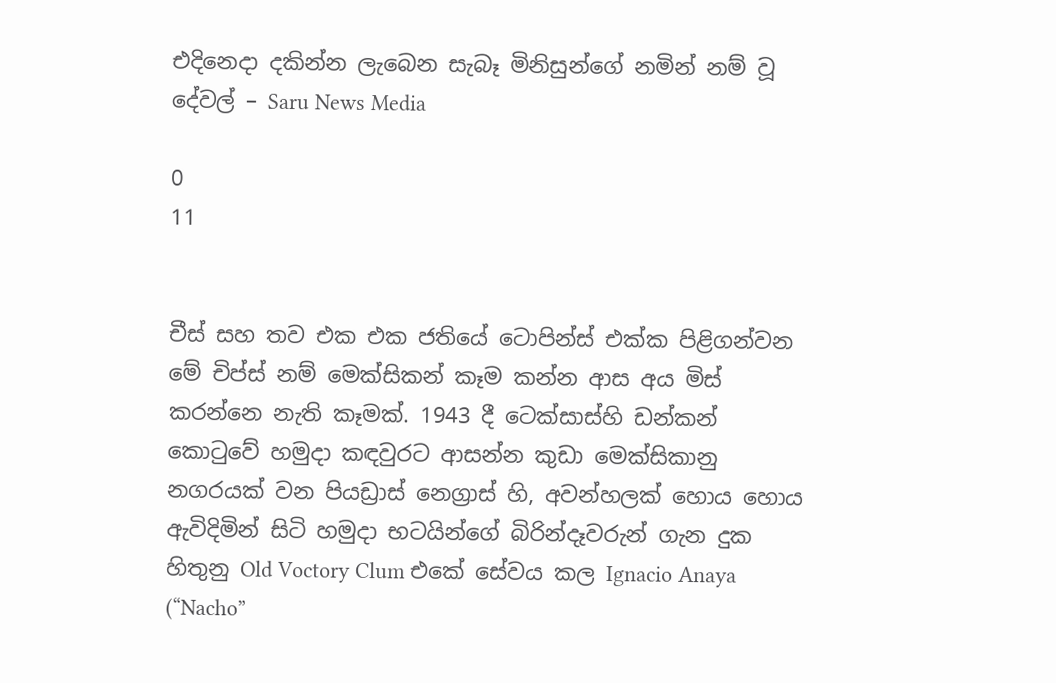එදිනෙදා දකින්න ලැබෙන සැබෑ මිනිසුන්ගේ නමින් නම් වූ දේවල් – Saru News Media

0
11


චීස් සහ තව එක එක ජතියේ ටොපින්ස් එක්ක පිළිගන්වන මේ චිප්ස් නම් මෙක්සිකන් කෑම කන්න ආස අය මිස් කරන්නෙ නැති කෑමක්. 1943 දී ටෙක්සාස්හි ඩන්කන් කොටුවේ හමුදා කඳවුරට ආසන්න කුඩා මෙක්සිකානු නගරයක් වන පියඩ්‍රාස් නෙග්‍රාස් හි, අවන්හලක් හොය හොය ඇවිදිමින් සිටි හමුදා භටයින්ගේ බිරින්දෑවරුන් ගැන දුක හිතුනු Old Voctory Clum එකේ සේවය කල Ignacio Anaya (“Nacho”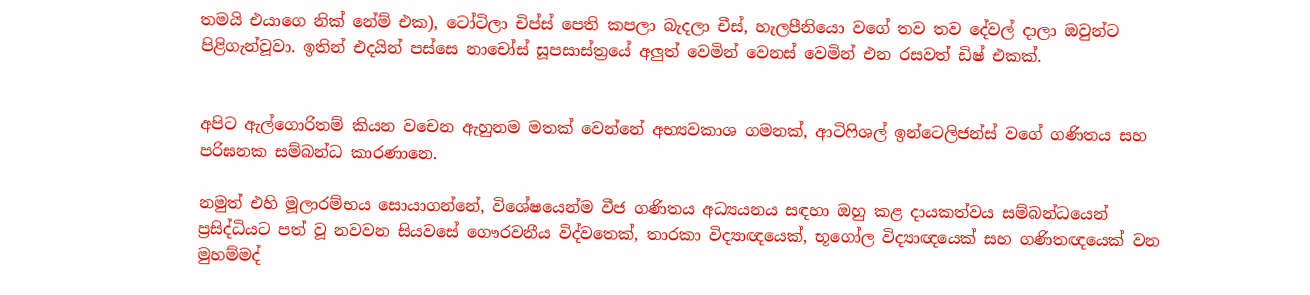තමයි එයාගෙ නික් නේම් එක), ටෝටිලා චිප්ස් පෙති කපලා බැදලා චීස්, හැලපීනියො වගේ තව තව දේවල් දාලා ඔවුන්ට පිළිගැන්වූවා. ඉතින් එදයින් පස්සෙ නාචෝස් සූපසාස්ත්‍රයේ අලුත් වෙමින් වෙනස් වෙමින් එන රසවත් ඩිෂ් එකක්.


අපිට ඇල්ගොරිතම් කියන වචෙන ඇහුනම මතක් වෙන්නේ අභ්‍යවකාශ ගමනක්, ආටිෆිශල් ඉන්ටෙලිජන්ස් වගේ ගණිතය සහ පරිඝනක සම්බන්ධ කාරණානෙ.

නමුත් එහි මූලාරම්භය සොයාගන්නේ, විශේෂයෙන්ම වීජ ගණිතය අධ්‍යයනය සඳහා ඔහු කළ දායකත්වය සම්බන්ධයෙන් ප්‍රසිද්ධියට පත් වූ නවවන සියවසේ ගෞරවනීය විද්වතෙක්, තාරකා විද්‍යාඥයෙක්, භූගෝල විද්‍යාඥයෙක් සහ ගණිතඥයෙක් වන මුහම්මද්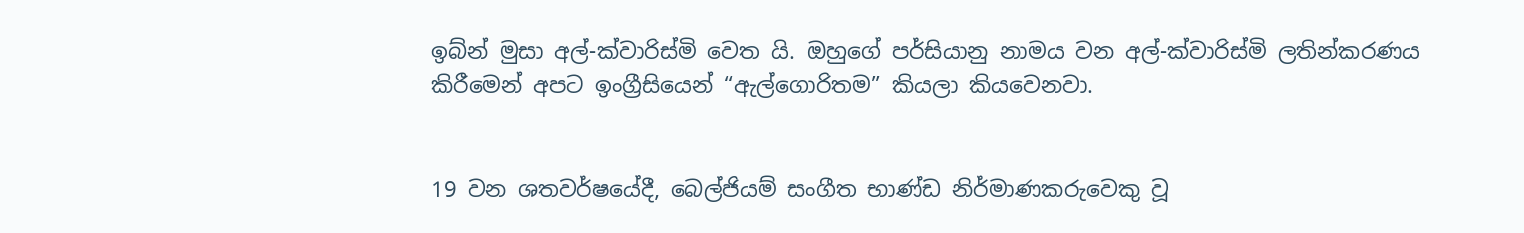ඉබ්න් මුසා අල්-ක්වාරිස්මි වෙත යි. ඔහුගේ පර්සියානු නාමය වන අල්-ක්වාරිස්මි ලතින්කරණය කිරීමෙන් අපට ඉංග්‍රීසියෙන් “ඇල්ගොරිතම” කියලා කියවෙනවා.


19 වන ශතවර්ෂයේදී, බෙල්ජියම් සංගීත භාණ්ඩ නිර්මාණකරුවෙකු වූ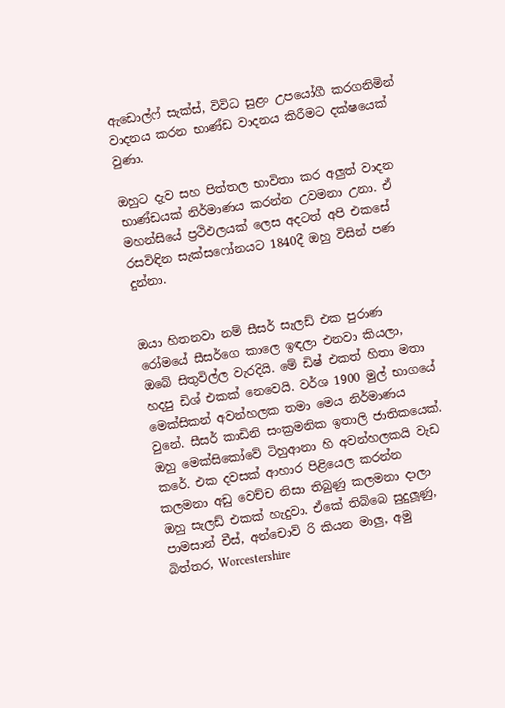ඇඩොල්ෆ් සැක්ස්, විවිධ සුළං උපයෝගී කරගනිමින් වාදනය කරන භාණ්ඩ වාදනය කිරීමට දක්ෂයෙක් වුණා.

ඔහුට දැව සහ පිත්තල භාවිතා කර අලුත් වාදන භාණ්ඩයක් නිර්මාණය කරන්න උවමනා උනා. ඒ මහන්සියේ ප්‍රථිඵලයක් ලෙස අදටත් අපි එකසේ රසවිඳින සැක්සෆෝනයට 1840දී ඔහු විසින් පණ දුන්නා.


ඔයා හිතනවා නම් සීසර් සැලඩ් එක පුරාණ රෝමයේ සීසර්ගෙ කාලෙ ඉඳලා එනවා කියලා, ඔබේ සිතුවිල්ල වැරදියි. මේ ඩිෂ් එකත් හිතා මතා හදපු ඩිශ් එකක් නෙවෙයි. වර්ශ 1900 මුල් භාගයේ මෙක්සිකන් අවන්හලක තමා මෙය නිර්මාණය වුනේ. සීසර් කාඩිනි සංක්‍රමනික ඉතාලි ජාතිකයෙක්. ඔහු මෙක්සිකෝවේ ටිහුආනා හි අවන්හලකයි වැඩ කරේ. එක දවසක් ආහාර පිළියෙල කරන්න කලමනා අඩු වෙච්ච නිසා තිබුණු කලමනා දාලා ඔහු සැලඩ් එකක් හැදුවා. ඒකේ තිබ්බෙ සුදුලූණු, පාමසාන් චීස්, අන්චොව් රි කියන මාලු, අමු බිත්තර, Worcestershire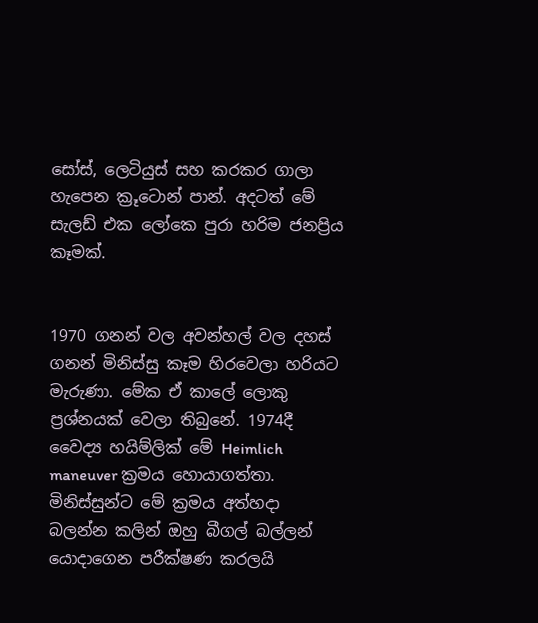සෝස්, ලෙටියුස් සහ කරකර ගාලා හැපෙන ක්‍රූටොන් පාන්. අදටත් මේ සැලඩ් එක ලෝකෙ පුරා හරිම ජනප්‍රිය කෑමක්.


1970 ගනන් වල අවන්හල් වල දහස් ගනන් මිනිස්සු කෑම හිරවෙලා හරියට මැරුණා. මේක ඒ කාලේ ලොකු ප්‍රශ්නයක් වෙලා තිබුනේ. 1974දී වෛද්‍ය හයිම්ලික් මේ Heimlich maneuver ක්‍රමය හොයාගත්තා. මිනිස්සුන්ට මේ ක්‍රමය අත්හදා බලන්න කලින් ඔහු බීගල් බල්ලන් යොදාගෙන පරීක්ෂණ කරලයි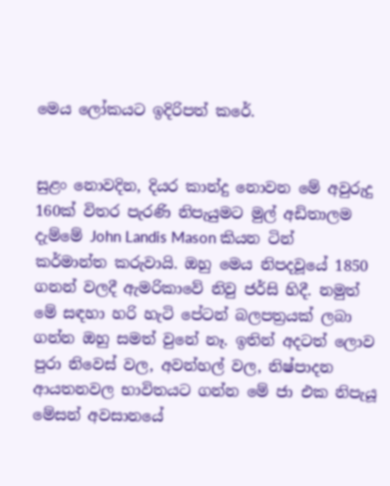මෙය ලෝකයට ඉදිරිපත් කරේ.


සුළං නොවදින, දියර කාන්දු නොවන මේ අවුරුදු 160ක් විතර පැරණි නිපැයුමට මුල් අඩිතාලම දැම්මේ John Landis Mason කියන ටින් කර්මාන්ත කරුවායි. ඔහු මෙය නිපදවූයේ 1850 ගනන් වලදී ඇමරිකාවේ නිවු ජර්සි හිදී. නමුත් මේ සඳහා හරි හැටි පේටන් බලපත්‍රයක් ලබා ගන්න ඔහු සමත් වුනේ නෑ. ඉතින් අදටත් ලොව පුරා නිවෙස් වල, අවන්හල් වල, නිෂ්පාදන ආයතනවල භාවිතයට ගන්න මේ ජා එක නිපැයූ මේසන් අවසානයේ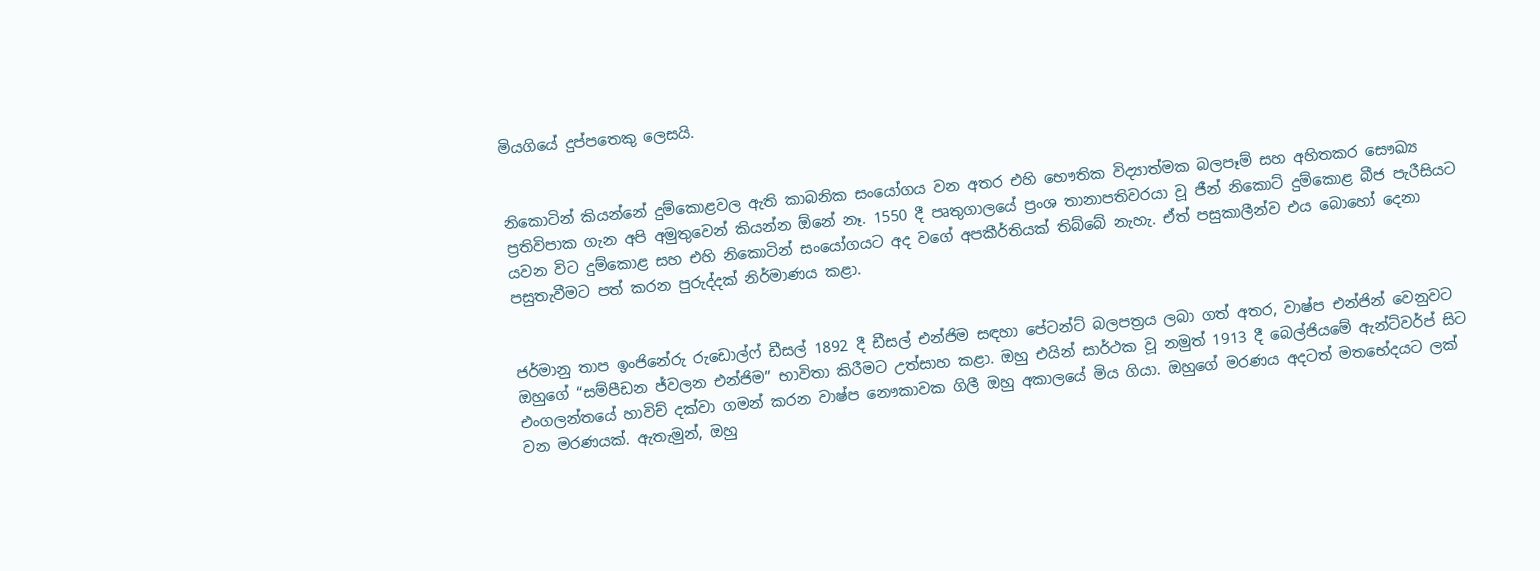මියගියේ දුප්පතෙකු ලෙසයි.


නිකොටින් කියන්නේ දුම්කොළවල ඇති කාබනික සංයෝගය වන අතර එහි භෞතික විද්‍යාත්මක බලපෑම් සහ අහිතකර සෞඛ්‍ය ප්‍රතිවිපාක ගැන අපි අමුතුවෙන් කියන්න ඕනේ නෑ. 1550 දී පෘතුගාලයේ ප්‍රංශ තානාපතිවරයා වූ ජීන් නිකොට් දුම්කොළ බීජ පැරීසියට යවන විට දුම්කොළ සහ එහි නිකොටින් සංයෝගයට අද වගේ අපකීර්තියක් තිබ්බේ නැහැ. ඒත් පසුකාලීන්ව එය බොහෝ දෙනා පසුතැවීමට පත් කරන පුරුද්දක් නිර්මාණය කළා.


ජර්මානු තාප ඉංජිනේරු රුඩොල්ෆ් ඩීසල් 1892 දී ඩීසල් එන්ජිම සඳහා පේටන්ට් බලපත්‍රය ලබා ගත් අතර, වාෂ්ප එන්ජින් වෙනුවට ඔහුගේ “සම්පීඩන ජ්වලන එන්ජිම” භාවිතා කිරීමට උත්සාහ කළා. ඔහු එයින් සාර්ථක වූ නමුත් 1913 දී බෙල්ජියමේ ඇන්ට්වර්ප් සිට එංගලන්තයේ හාවිච් දක්වා ගමන් කරන වාෂ්ප නෞකාවක ගිලී ඔහු අකාලයේ මිය ගියා. ඔහුගේ මරණය අදටත් මතභේදයට ලක් වන මරණයක්. ඇතැමුන්, ඔහු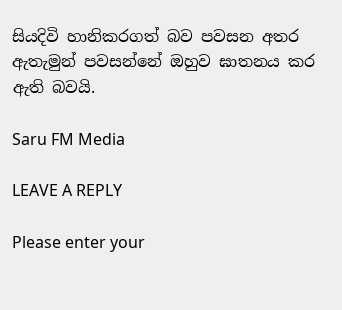සියදිවි හානිකරගත් බව පවසන අතර ඇතැමුන් පවසන්නේ ඔහුව ඝාතනය කර ඇති බවයි.

Saru FM Media

LEAVE A REPLY

Please enter your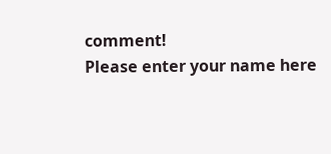comment!
Please enter your name here